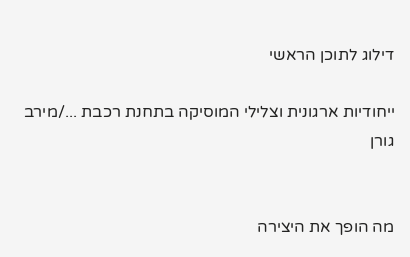דילוג לתוכן הראשי

ייחודיות ארגונית וצלילי המוסיקה בתחנת רכבת .../מירב גורן


מה הופך את היצירה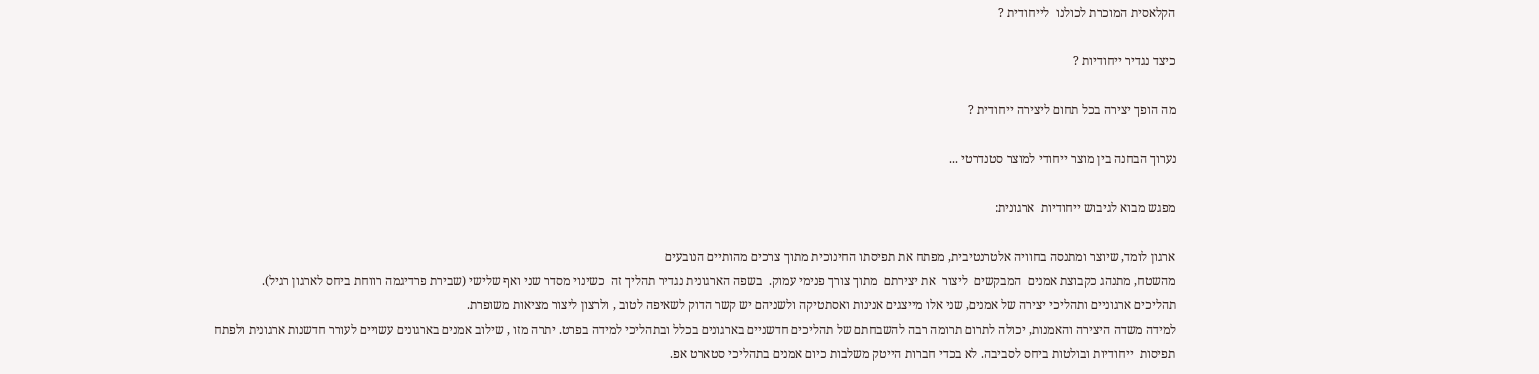הקלאסית המוכרת לכולנו  לייחודית ?

כיצד נגדיר ייחודיות ?

מה הופך יצירה בכל תחום ליצירה ייחודית ?

נערוך הבחנה בין מוצר ייחודי למוצר סטנדרטי ...

מפגש מבוא לגיבוש ייחודיות  ארגונית:

ארגון לומד, שיוצר ומתנסה בחוויה אלטרנטיבית, מפתח את תפיסתו החינוכית מתוך צרכים מהותיים הנובעים
מהשטח, מתנהג כקבוצת אמנים  המבקשים  ליצור  את יצירתם  מתוך צורך פנימי עמוק.  בשפה הארגונית נגדיר תהליך זה  כשינוי מסדר שני ואף שלישי (שבירת פרדיגמה רווחת ביחס לארגון רגיל).
תהליכים ארגוניים ותהליכי יצירה של אמנים, שני אלו מייצגים אנינות ואסתטיקה ולשניהם יש קשר הדוק לשאיפה לטוב , ולרצון ליצור מציאות משופרת.
למידה משדה היצירה והאמנות, יכולה לתרום תרומה רבה להשבחתם של תהליכים חדשניים בארגונים בכלל ובתהליכי למידה בפרט. יתרה מזו , שילוב אמנים בארגונים עשויים לעורר חדשנות ארגונית ולפתח תפיסות  ייחודיות ובולטות ביחס לסביבה. לא בכדי חברות הייטק משלבות כיום אמנים בתהליכי סטארט אפ.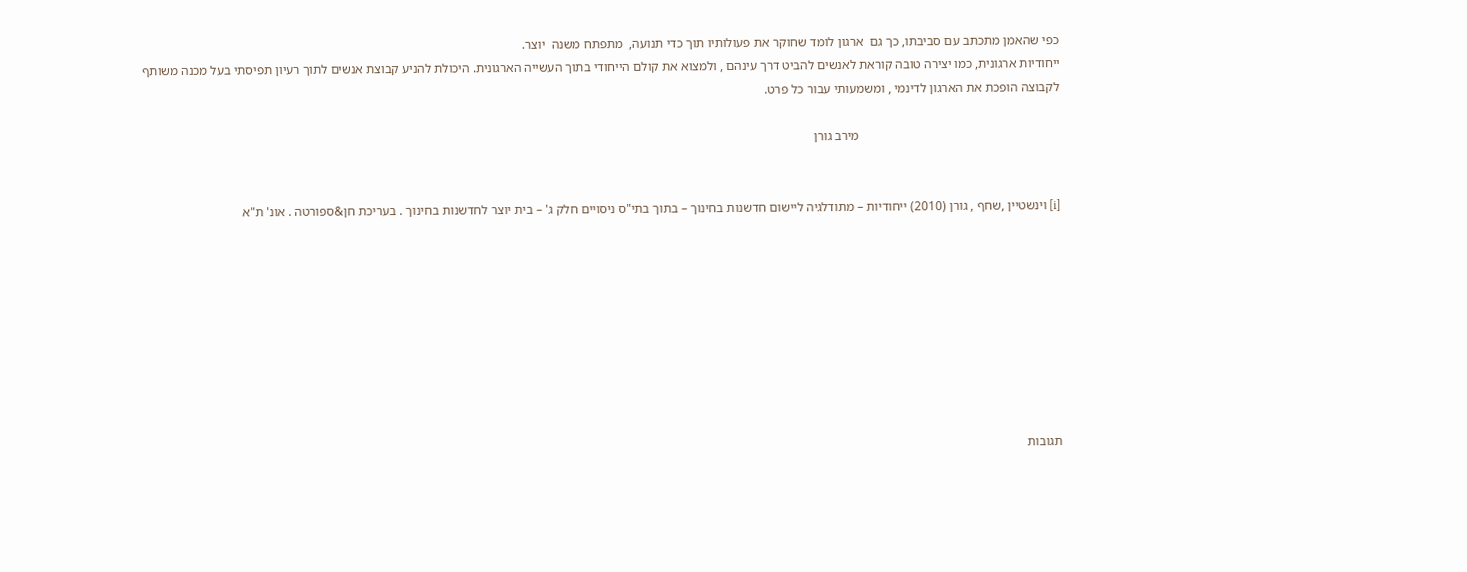כפי שהאמן מתכתב עם סביבתו, כך גם  ארגון לומד שחוקר את פעולותיו תוך כדי תנועה,  מתפתח משנה  יוצר.
ייחודיות ארגונית, כמו יצירה טובה קוראת לאנשים להביט דרך עינהם , ולמצוא את קולם הייחודי בתוך העשייה הארגונית. היכולת להניע קבוצת אנשים לתוך רעיון תפיסתי בעל מכנה משותף לקבוצה הופכת את הארגון לדינמי , ומשמעותי עבור כל פרט.

                                                              מירב גורן


[i] וינשטיין ,שחף , גורן (2010) ייחודיות – מתודלגיה ליישום חדשנות בחינוך – בתוך בתי"ס ניסויים חלק ג' – בית יוצר לחדשנות בחינוך . בעריכת חן&ספורטה . אונ' ת"א









תגובות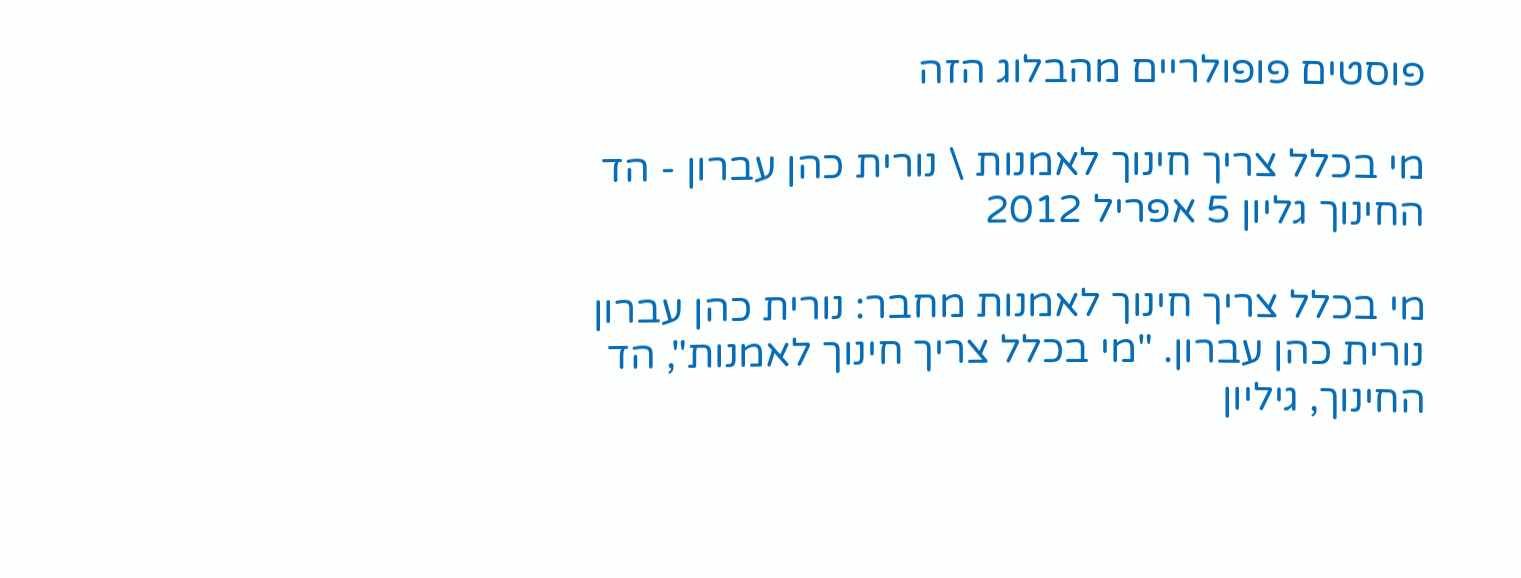פוסטים פופולריים מהבלוג הזה

מי בכלל צריך חינוך לאמנות \ נורית כהן עברון - הד החינוך גליון 5 אפריל 2012

מי בכלל צריך חינוך לאמנות מחבר: נורית כהן עברון נורית כהן עברון. "מי בכלל צריך חינוך לאמנות", הד החינוך, גיליון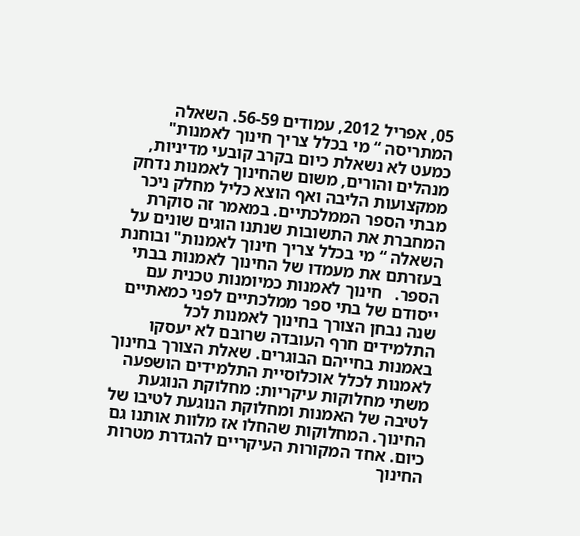05, אפריל 2012, עמודים 56-59. השאלה המתריסה “ מי בכלל צריך חינוך לאמנות" כמעט לא נשאלת כיום בקרב קובעי מדיניות, מנהלים והורים, משום שהחינוך לאמנות נדחק ממקצועות הליבה ואף הוצא כליל מחלק ניכר מבתי הספר הממלכתיים. במאמר זה סוקרת המחברת את התשובות שנתנו הוגים שונים על השאלה “ מי בכלל צריך חינוך לאמנות" ובוחנת בעזרתם את מעמדו של החינוך לאמנות בבתי הספר.   חינוך לאמנות כמיומנות טכנית עם ייסודם של בתי ספר ממלכתיים לפני כמאתיים שנה נבחן הצורך בחינוך לאמנות לכל התלמידים חרף העובדה שרובם לא יעסקו באמנות בחייהם הבוגרים. שאלת הצורך בחינוך לאמנות לכלל אוכלוסיית התלמידים הושפעה משתי מחלוקות עיקריות: מחלוקת הנוגעת לטיבה של האמנות ומחלוקת הנוגעת לטיבו של החינוך. המחלוקות שהחלו אז מלוות אותנו גם כיום. אחד המקורות העיקריים להגדרת מטרות החינוך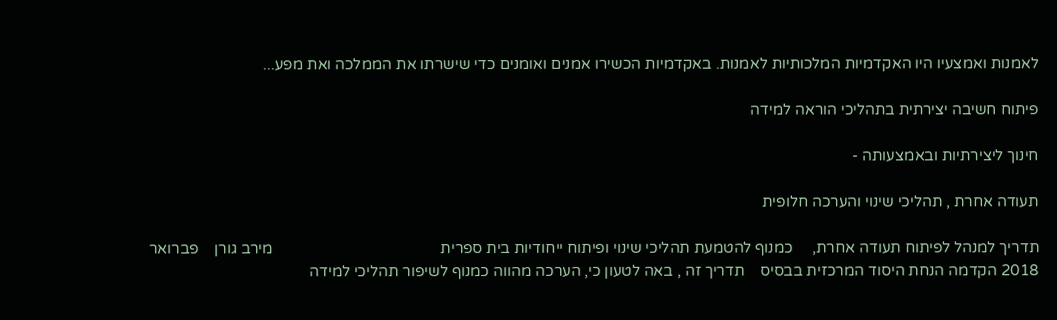לאמנות ואמצעיו היו האקדמיות המלכותיות לאמנות. באקדמיות הכשירו אמנים ואומנים כדי שישרתו את הממלכה ואת מפע...

פיתוח חשיבה יצירתית בתהליכי הוראה למידה

חינוך ליצירתיות ובאמצעותה -

תעודה אחרת , תהליכי שינוי והערכה חלופית

תדריך למנהל לפיתוח תעודה אחרת,     כמנוף להטמעת תהליכי שינוי ופיתוח ייחודיות בית ספרית                                           מירב גורן    פברואר 2018 הקדמה הנחת היסוד המרכזית בבסיס    תדריך זה , באה לטעון כי, הערכה מהווה כמנוף לשיפור תהליכי למידה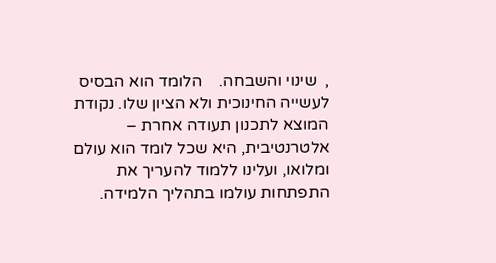,  שינוי והשבחה.    הלומד הוא הבסיס לעשייה החינוכית ולא הציון שלו. נקודת המוצא לתכנון תעודה אחרת – אלטרנטיבית, היא שכל לומד הוא עולם ומלואו, ועלינו ללמוד להעריך את התפתחות עולמו בתהליך הלמידה.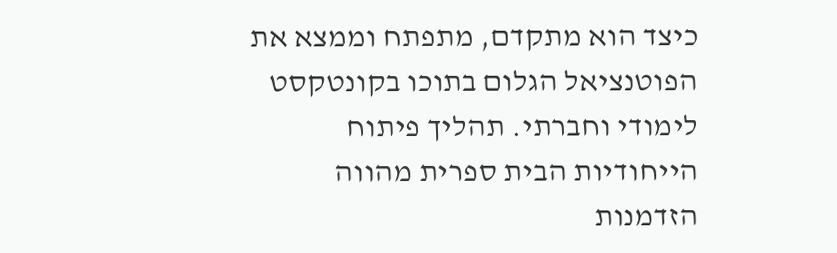כיצד הוא מתקדם, מתפתח וממצא את הפוטנציאל הגלום בתוכו בקונטקסט לימודי וחברתי. תהליך פיתוח הייחודיות הבית ספרית מהווה הזדמנות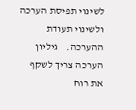לשינוי תפיסת הערכה ולשינוי תעודת ההערכה.    גיליון הערכה צריך לשקף את רוח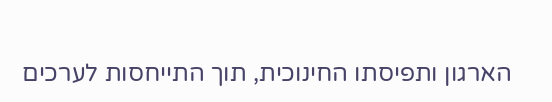הארגון ותפיסתו החינוכית, תוך התייחסות לערכים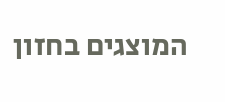המוצגים בחזון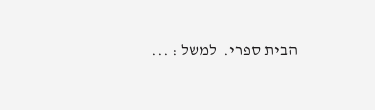הבית ספרי.  למשל : ...